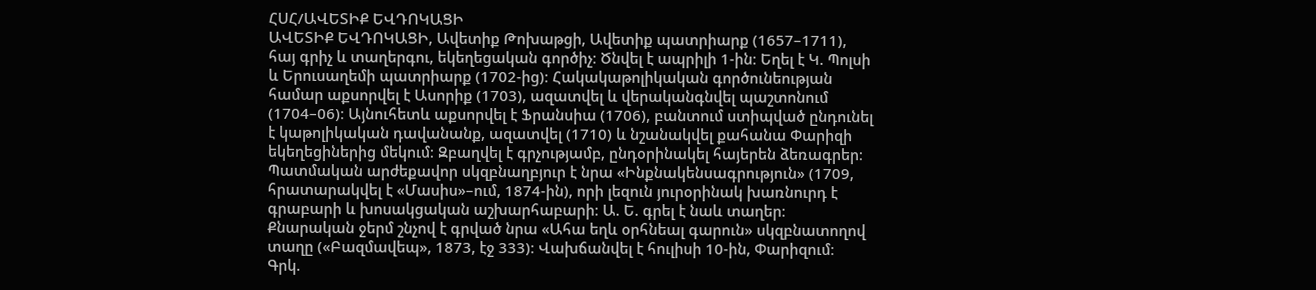ՀՍՀ/ԱՎԵՏԻՔ ԵՎԴՈԿԱՑԻ
ԱՎԵՏԻՔ ԵՎԴՈԿԱՑԻ, Ավետիք Թոխաթցի, Ավետիք պատրիարք (1657–1711), հայ գրիչ և տաղերգու, եկեղեցական գործիչ։ Ծնվել է ապրիլի 1-ին։ Եղել է Կ. Պոլսի և Երուսաղեմի պատրիարք (1702-ից)։ Հակակաթոլիկական գործունեության համար աքսորվել է Ասորիք (1703), ազատվել և վերականգնվել պաշտոնում (1704–06)։ Այնուհետև աքսորվել է Ֆրանսիա (1706), բանտում ստիպված ընդունել է կաթոլիկական դավանանք, ազատվել (1710) և նշանակվել քահանա Փարիզի եկեղեցիներից մեկում։ Զբաղվել է գրչությամբ, ընդօրինակել հայերեն ձեռագրեր։ Պատմական արժեքավոր սկզբնաղբյուր է նրա «Ինքնակենսագրություն» (1709, հրատարակվել է «Մասիս»–ում, 1874-ին), որի լեզուն յուրօրինակ խառնուրդ է գրաբարի և խոսակցական աշխարհաբարի։ Ա. Ե. գրել է նաև տաղեր։ Քնարական ջերմ շնչով է գրված նրա «Ահա եղև օրհնեալ գարուն» սկզբնատողով տաղը («Բազմավեպ», 1873, էջ 333)։ Վախճանվել է հուլիսի 10-ին, Փարիզում։
Գրկ.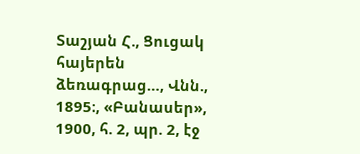Տաշյան Հ., Ցուցակ հայերեն ձեռագրաց…, Վնն., 1895։, «Բանասեր», 1900, հ. 2, պր. 2, էջ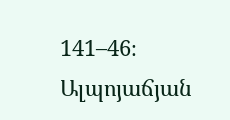141–46։ Ալպոյաճյան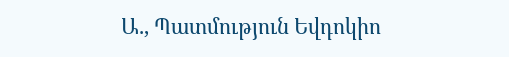Ա., Պատմություն Եվդոկիո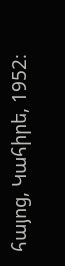հայոց, Կահիրե, 1952։